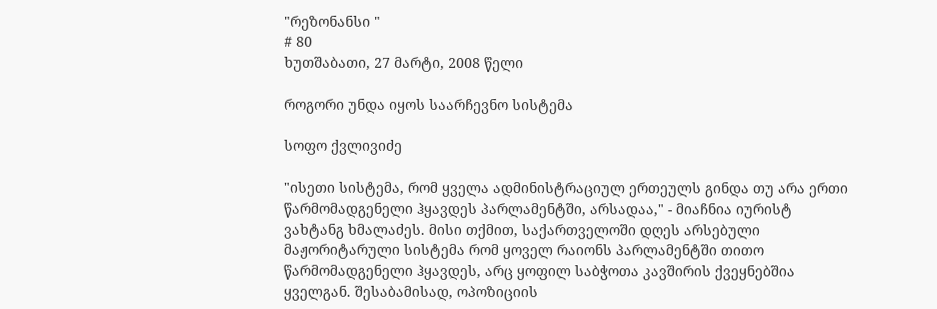"რეზონანსი "
# 80
ხუთშაბათი, 27 მარტი, 2008 წელი

როგორი უნდა იყოს საარჩევნო სისტემა

სოფო ქვლივიძე

"ისეთი სისტემა, რომ ყველა ადმინისტრაციულ ერთეულს გინდა თუ არა ერთი წარმომადგენელი ჰყავდეს პარლამენტში, არსადაა," - მიაჩნია იურისტ ვახტანგ ხმალაძეს. მისი თქმით, საქართველოში დღეს არსებული მაჟორიტარული სისტემა რომ ყოველ რაიონს პარლამენტში თითო წარმომადგენელი ჰყავდეს, არც ყოფილ საბჭოთა კავშირის ქვეყნებშია ყველგან. შესაბამისად, ოპოზიციის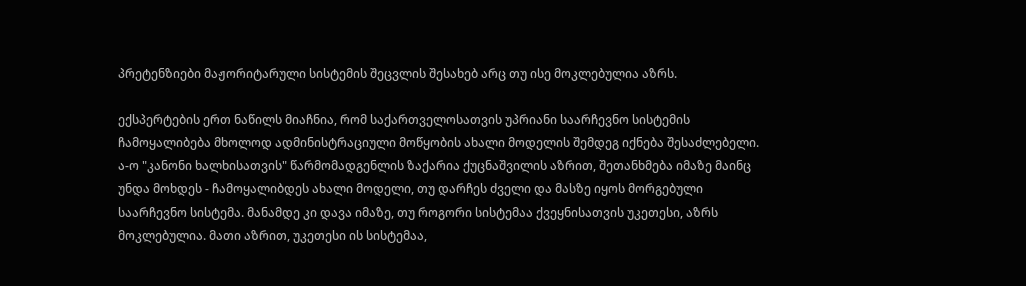პრეტენზიები მაჟორიტარული სისტემის შეცვლის შესახებ არც თუ ისე მოკლებულია აზრს.

ექსპერტების ერთ ნაწილს მიაჩნია, რომ საქართველოსათვის უპრიანი საარჩევნო სისტემის ჩამოყალიბება მხოლოდ ადმინისტრაციული მოწყობის ახალი მოდელის შემდეგ იქნება შესაძლებელი. ა-ო "კანონი ხალხისათვის" წარმომადგენლის ზაქარია ქუცნაშვილის აზრით, შეთანხმება იმაზე მაინც უნდა მოხდეს - ჩამოყალიბდეს ახალი მოდელი, თუ დარჩეს ძველი და მასზე იყოს მორგებული საარჩევნო სისტემა. მანამდე კი დავა იმაზე, თუ როგორი სისტემაა ქვეყნისათვის უკეთესი, აზრს მოკლებულია. მათი აზრით, უკეთესი ის სისტემაა,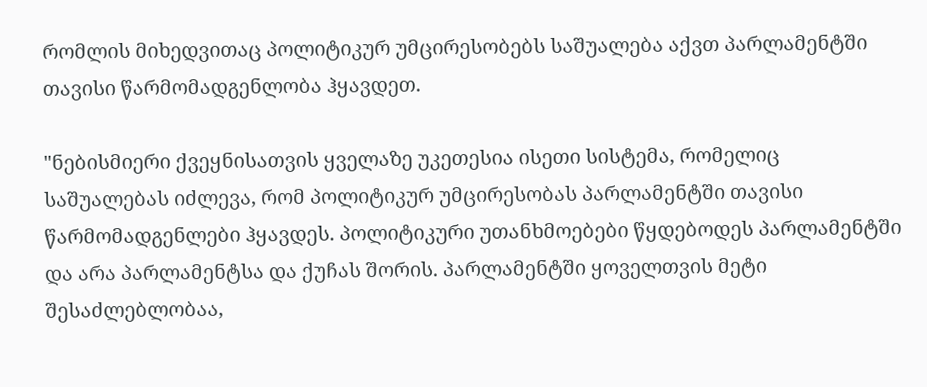რომლის მიხედვითაც პოლიტიკურ უმცირესობებს საშუალება აქვთ პარლამენტში თავისი წარმომადგენლობა ჰყავდეთ.

"ნებისმიერი ქვეყნისათვის ყველაზე უკეთესია ისეთი სისტემა, რომელიც საშუალებას იძლევა, რომ პოლიტიკურ უმცირესობას პარლამენტში თავისი წარმომადგენლები ჰყავდეს. პოლიტიკური უთანხმოებები წყდებოდეს პარლამენტში და არა პარლამენტსა და ქუჩას შორის. პარლამენტში ყოველთვის მეტი შესაძლებლობაა,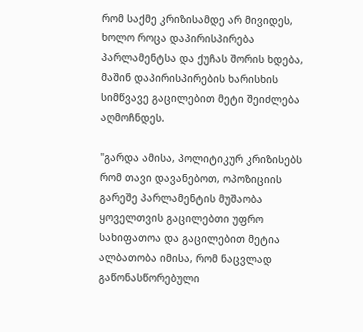რომ საქმე კრიზისამდე არ მივიდეს, ხოლო როცა დაპირისპირება პარლამენტსა და ქუჩას შორის ხდება, მაშინ დაპირისპირების ხარისხის სიმწვავე გაცილებით მეტი შეიძლება აღმოჩნდეს.

"გარდა ამისა, პოლიტიკურ კრიზისებს რომ თავი დავანებოთ, ოპოზიციის გარეშე პარლამენტის მუშაობა ყოველთვის გაცილებთი უფრო სახიფათოა და გაცილებით მეტია ალბათობა იმისა, რომ ნაცვლად გაწონასწორებული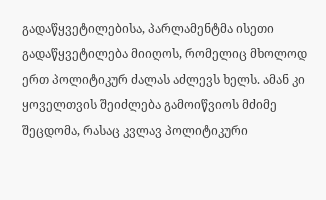გადაწყვეტილებისა, პარლამენტმა ისეთი გადაწყვეტილება მიიღოს, რომელიც მხოლოდ ერთ პოლიტიკურ ძალას აძლევს ხელს. ამან კი ყოველთვის შეიძლება გამოიწვიოს მძიმე შეცდომა, რასაც კვლავ პოლიტიკური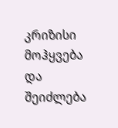კრიზისი მოჰყვება და შეიძლება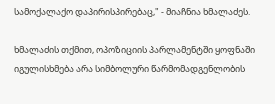სამოქალაქო დაპირისპირებაც," - მიაჩნია ხმალაძეს.

ხმალაძის თქმით, ოპოზიციის პარლამენტში ყოფნაში იგულისხმება არა სიმბოლური წარმომადგენლობის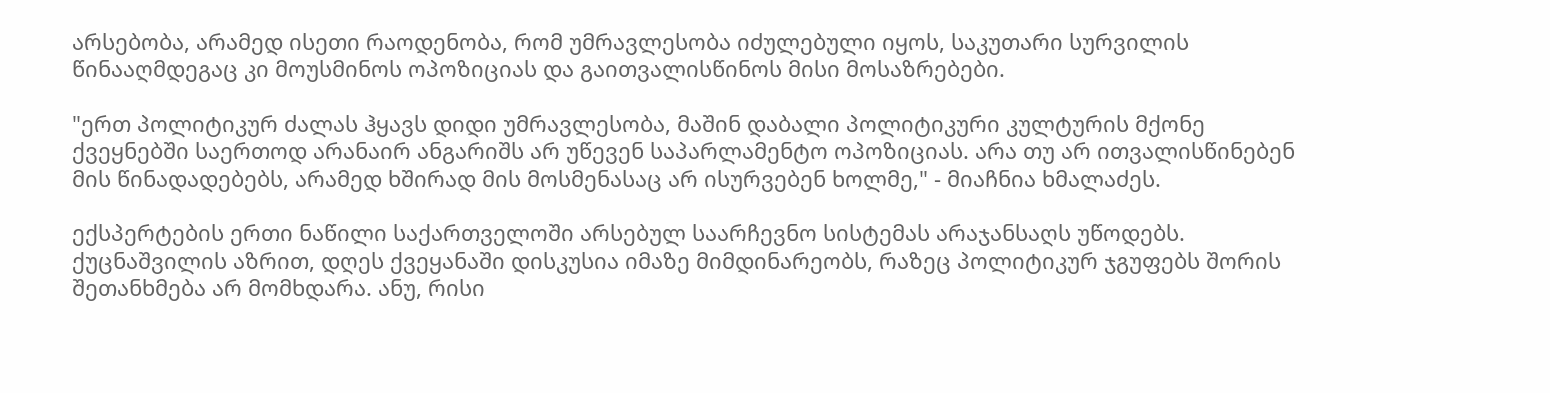არსებობა, არამედ ისეთი რაოდენობა, რომ უმრავლესობა იძულებული იყოს, საკუთარი სურვილის წინააღმდეგაც კი მოუსმინოს ოპოზიციას და გაითვალისწინოს მისი მოსაზრებები.

"ერთ პოლიტიკურ ძალას ჰყავს დიდი უმრავლესობა, მაშინ დაბალი პოლიტიკური კულტურის მქონე ქვეყნებში საერთოდ არანაირ ანგარიშს არ უწევენ საპარლამენტო ოპოზიციას. არა თუ არ ითვალისწინებენ მის წინადადებებს, არამედ ხშირად მის მოსმენასაც არ ისურვებენ ხოლმე," - მიაჩნია ხმალაძეს.

ექსპერტების ერთი ნაწილი საქართველოში არსებულ საარჩევნო სისტემას არაჯანსაღს უწოდებს. ქუცნაშვილის აზრით, დღეს ქვეყანაში დისკუსია იმაზე მიმდინარეობს, რაზეც პოლიტიკურ ჯგუფებს შორის შეთანხმება არ მომხდარა. ანუ, რისი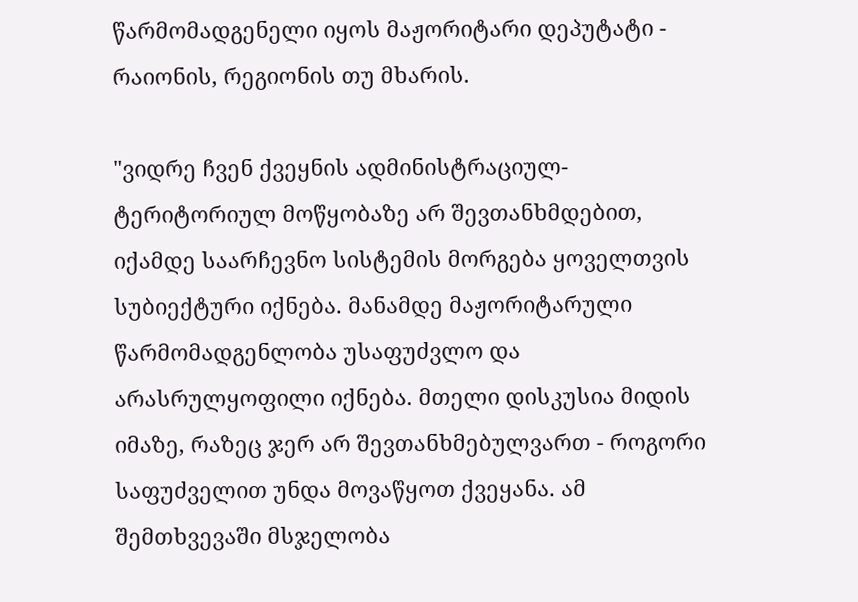წარმომადგენელი იყოს მაჟორიტარი დეპუტატი - რაიონის, რეგიონის თუ მხარის.

"ვიდრე ჩვენ ქვეყნის ადმინისტრაციულ-ტერიტორიულ მოწყობაზე არ შევთანხმდებით, იქამდე საარჩევნო სისტემის მორგება ყოველთვის სუბიექტური იქნება. მანამდე მაჟორიტარული წარმომადგენლობა უსაფუძვლო და არასრულყოფილი იქნება. მთელი დისკუსია მიდის იმაზე, რაზეც ჯერ არ შევთანხმებულვართ - როგორი საფუძველით უნდა მოვაწყოთ ქვეყანა. ამ შემთხვევაში მსჯელობა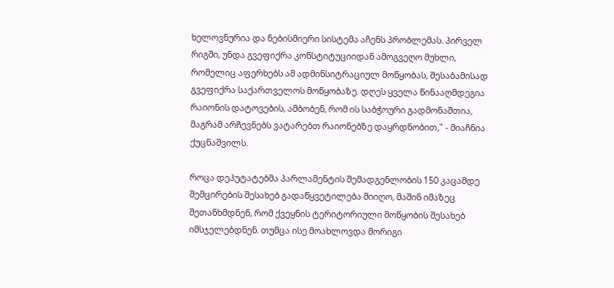ხელოვნურია და ნებისმიერი სისტემა აჩენს პრობლემას. პირველ რიგში, უნდა გვეფიქრა კონსტიტუციიდან ამოგვეღო მუხლი, რომელიც აფერხებს ამ ადმინსიტრაციულ მოწყობას, შესაბამისად გვეფიქრა საქართველოს მოწყობაზე. დღეს ყველა წინააღმდეგია რაიონის დატოვების, ამბობენ, რომ ის საბჭოური გადმონაშთია, მაგრამ არჩევნებს ვატარებთ რაიონებზე დაყრდნობით," - მიაჩნია ქუცნაშვილს.

როცა დეპუტატებმა პარლამენტის შემადგენლობის 150 კაცამდე შემცირების შესახებ გადაწყვეტილება მიიღო, მაშინ იმაზეც შეთანხმდნენ, რომ ქვეყნის ტერიტორიული მოწყობის შესახებ იმსჯელებდნენ. თუმცა ისე მოახლოვდა მორიგი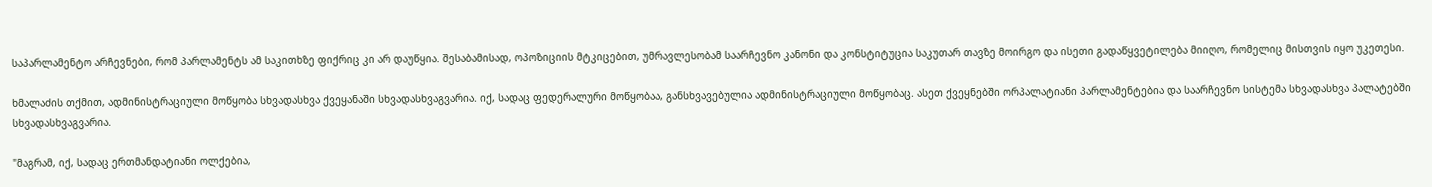საპარლამენტო არჩევნები, რომ პარლამენტს ამ საკითხზე ფიქრიც კი არ დაუწყია. შესაბამისად, ოპოზიციის მტკიცებით, უმრავლესობამ საარჩევნო კანონი და კონსტიტუცია საკუთარ თავზე მოირგო და ისეთი გადაწყვეტილება მიიღო, რომელიც მისთვის იყო უკეთესი.

ხმალაძის თქმით, ადმინისტრაციული მოწყობა სხვადასხვა ქვეყანაში სხვადასხვაგვარია. იქ, სადაც ფედერალური მოწყობაა, განსხვავებულია ადმინისტრაციული მოწყობაც. ასეთ ქვეყნებში ორპალატიანი პარლამენტებია და საარჩევნო სისტემა სხვადასხვა პალატებში სხვადასხვაგვარია.

"მაგრამ, იქ, სადაც ერთმანდატიანი ოლქებია,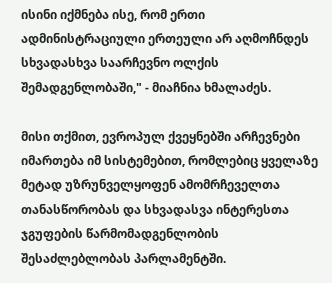ისინი იქმნება ისე, რომ ერთი ადმინისტრაციული ერთეული არ აღმოჩნდეს სხვადასხვა საარჩევნო ოლქის შემადგენლობაში," - მიაჩნია ხმალაძეს.

მისი თქმით, ევროპულ ქვეყნებში არჩევნები იმართება იმ სისტემებით, რომლებიც ყველაზე მეტად უზრუნველყოფენ ამომრჩეველთა თანასწორობას და სხვადასვა ინტერესთა ჯგუფების წარმომადგენლობის შესაძლებლობას პარლამენტში.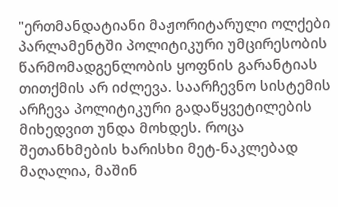"ერთმანდატიანი მაჟორიტარული ოლქები პარლამენტში პოლიტიკური უმცირესობის წარმომადგენლობის ყოფნის გარანტიას თითქმის არ იძლევა. საარჩევნო სისტემის არჩევა პოლიტიკური გადაწყვეტილების მიხედვით უნდა მოხდეს. როცა შეთანხმების ხარისხი მეტ-ნაკლებად მაღალია, მაშინ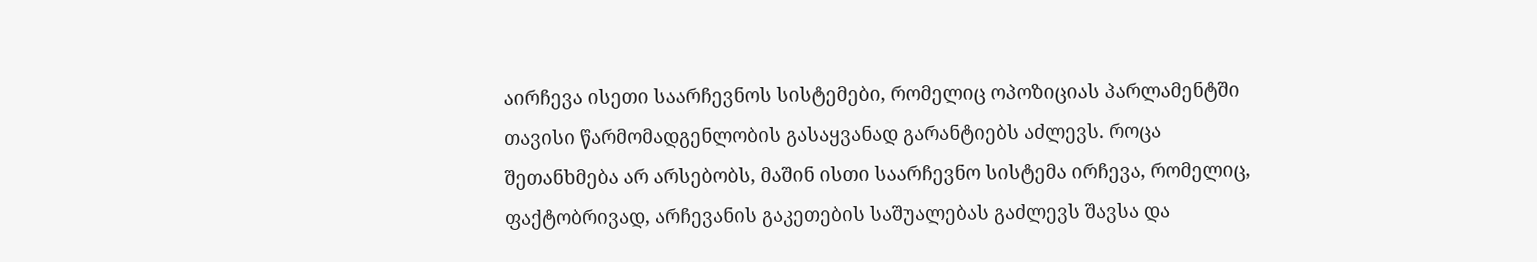აირჩევა ისეთი საარჩევნოს სისტემები, რომელიც ოპოზიციას პარლამენტში თავისი წარმომადგენლობის გასაყვანად გარანტიებს აძლევს. როცა შეთანხმება არ არსებობს, მაშინ ისთი საარჩევნო სისტემა ირჩევა, რომელიც, ფაქტობრივად, არჩევანის გაკეთების საშუალებას გაძლევს შავსა და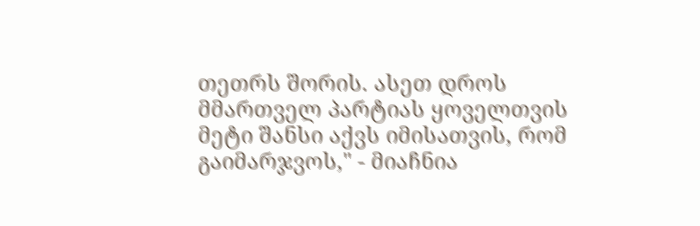თეთრს შორის. ასეთ დროს მმართველ პარტიას ყოველთვის მეტი შანსი აქვს იმისათვის, რომ გაიმარჯვოს," - მიაჩნია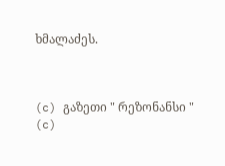ხმალაძეს.



(c) გაზეთი " რეზონანსი "
(c)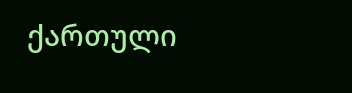ქართული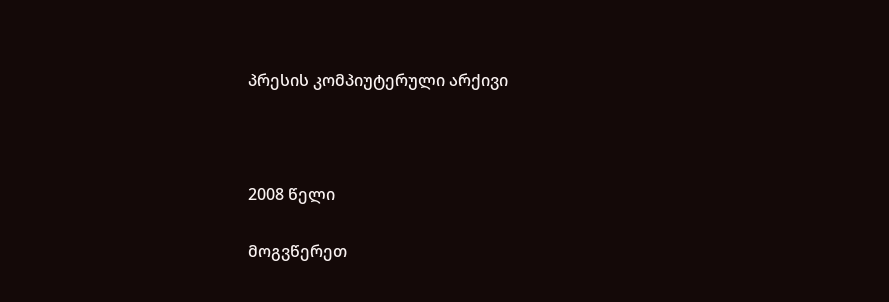პრესის კომპიუტერული არქივი



2008 წელი

მოგვწერეთ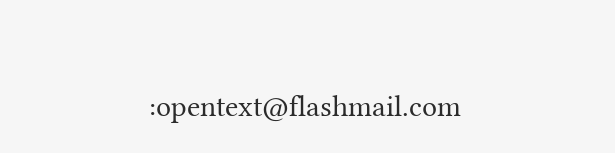:opentext@flashmail.com